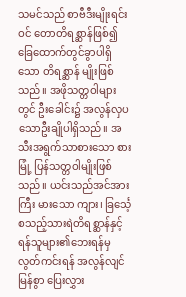သမင်သည် စာဗီဒီးမျိုးရင်းဝင် တောတိရစ္ဆာန်ဖြစ်၍ ခြေထောက်တွင်ခွာပါရှိသော တိရစ္ဆာန် မျိုးဖြစ်သည်။ အဖိုသတ္တဝါများတွင် ဦးခေါင်း၌ အလွန်လှပသောဦးချိုပါရှိသည်။ အသီးအရွက်သာစားသော စားမြုံ့ ပြန်သတ္တဝါမျိုးဖြစ်သည်။ ယင်းသည်အင်အားကြီး မားသော ကျား၊ ခြင်္သေ့စသည့်သားရဲတိရစ္ဆာန်နှင့် ရန်သူများ၏ဘေးရန်မှလွတ်ကင်းရန် အလွန်လျင်မြန်စွာ ပြေးလွှား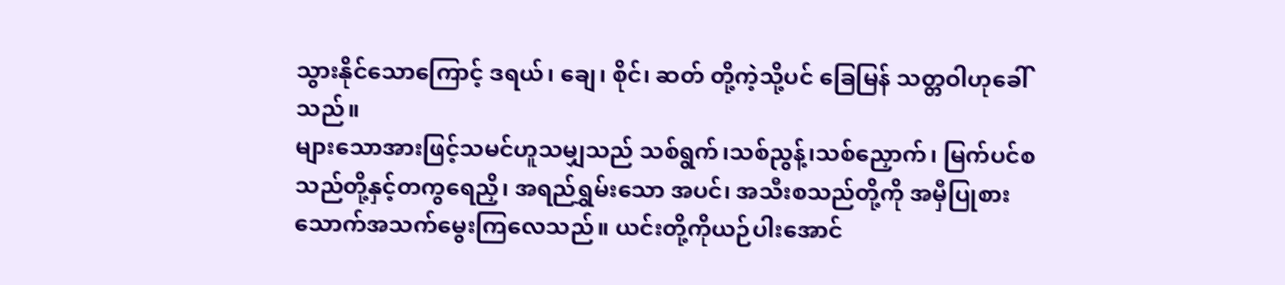သွားနိုင်သောကြောင့် ဒရယ်၊ ချေ၊ စိုင်၊ ဆတ် တို့ကဲ့သို့ပင် ခြေမြန် သတ္တဝါဟုခေါ်သည်။
များသောအားဖြင့်သမင်ဟူသမျှသည် သစ်ရွက်၊သစ်ညွန့်၊သစ်ညှောက်၊ မြက်ပင်စသည်တို့နှင့်တကွရေညှိ၊ အရည်ရွှမ်းသော အပင်၊ အသီးစသည်တို့ကို အမှီပြုစားသောက်အသက်မွေးကြလေသည်။ ယင်းတို့ကိုယဉ်ပါးအောင်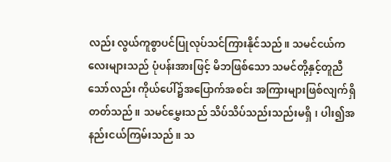လည်း လွယ်ကူစွာပင်ပြုလုပ်သင်ကြားနိုင်သည်။ သမင်ငယ်ကလေးများသည် ပုံပန်းအားဖြင့် မိဘဖြစ်သော သမင်တို့နှင့်တူညီသော်လည်း ကိုယ်ပေါ်၌အပြောက်အစင်း အကြားများဖြစ်လျက်ရှိတတ်သည်။ သမင်မွှေးသည် သိပ်သိပ်သည်းသည်းမရှိ၊ ပါး၍အနည်းငယ်ကြမ်းသည်။ သ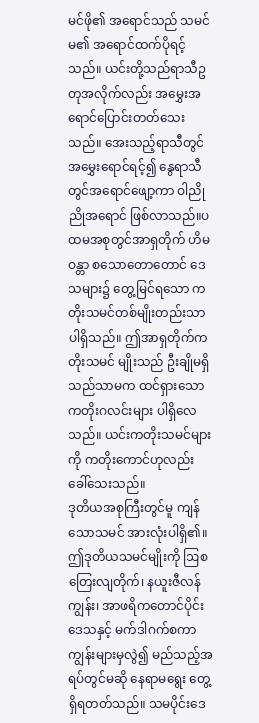မင်ဖို၏ အရောင်သည် သမင်မ၏ အရောင်ထက်ပိုရင့်သည်။ ယင်းတို့သည်ရာသီဥတုအလိုက်လည်း အမွှေးအရောင်ပြောင်းတတ်သေးသည်။ အေးသည့်ရာသီတွင်အမွှေးရောင်ရင့်၍ နွေရာသီ တွင်အရောင်ဖျော့ကာ ဝါညိုညိုအရောင် ဖြစ်လာသည်။ပထမအစုတွင်အာရှတိုက် ဟိမဝန္တာ စသောတောတောင် ဒေသများ၌ တွေ့မြင်ရသော ကတိုးသမင်တစ်မျိုးတည်းသာ ပါရှိသည်။ ဤအာရှတိုက်ကတိုးသမင် မျိုးသည် ဦးချိုမရှိသည်သာမက ထင်ရှားသော ကတိုးဂလင်းများ ပါရှိလေသည်။ ယင်းကတိုးသမင်များကို ကတိုးကောင်ဟုလည်း ခေါ်သေးသည်။
ဒုတိယအစုကြီးတွင်မူ ကျန်သောသမင် အားလုံးပါရှိ၏။ ဤဒုတိယသမင်မျိုးကို ဩစတြေးလျတိုက်၊ နယူးဇီလန်ကျွန်း၊ အာဖရိကတောင်ပိုင်းဒေသနှင့် မက်ဒါဂက်စကာကျွန်းများမှလွဲ၍ မည်သည့်အရပ်တွင်မဆို နေရာမရွေး တွေ့ရှိရတတ်သည်။ သမပိုင်းဒေ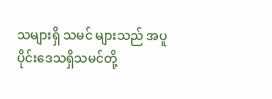သများရှိ သမင် များသည် အပူပိုင်းဒေသရှိသမင်တို့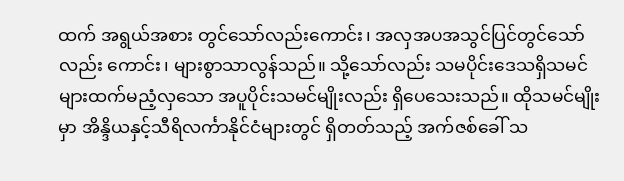ထက် အရွယ်အစား တွင်သော်လည်းကောင်း၊ အလှအပအသွင်ပြင်တွင်သော်လည်း ကောင်း၊ များစွာသာလွန်သည်။ သို့သော်လည်း သမပိုင်းဒေသရှိသမင်များထက်မညံ့လှသော အပူပိုင်းသမင်မျိုးလည်း ရှိပေသေးသည်။ ထိုသမင်မျိုးမှာ အိန္ဒိယနှင့်သီရိလင်္ကာနိုင်ငံများတွင် ရှိတတ်သည့် အက်ဇစ်ခေါ် သ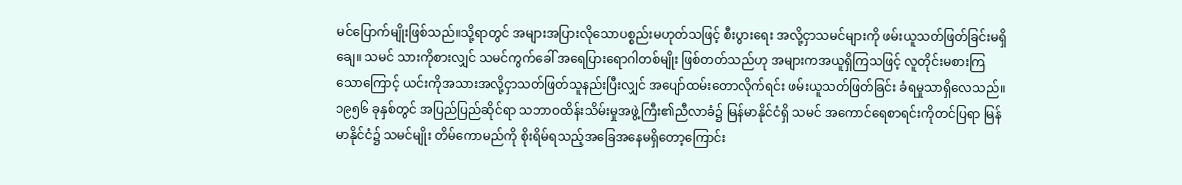မင်ပြောက်မျိုးဖြစ်သည်။သို့ရာတွင် အများအပြားလိုသောပစ္စည်းမဟုတ်သဖြင့် စီးပွားရေး အလို့ငှာသမင်များကို ဖမ်းယူသတ်ဖြတ်ခြင်းမရှိချေ။ သမင် သားကိုစားလျှင် သမင်ကွက်ခေါ် အရေပြားရောဂါတစ်မျိုး ဖြစ်တတ်သည်ဟု အများကအယူရှိကြသဖြင့် လူတိုင်းမစားကြ သောကြောင့် ယင်းကိုအသားအလို့ငှာသတ်ဖြတ်သူနည်းပြီးလျှင် အပျော်ထမ်းတောလိုက်ရင်း ဖမ်းယူသတ်ဖြတ်ခြင်း ခံရမှုသာရှိလေသည်။ ၁၉၅၆ ခုနှစ်တွင် အပြည်ပြည်ဆိုင်ရာ သဘာဝထိန်းသိမ်းမှုအဖွဲ့ကြီး၏ညီလာခံ၌ မြန်မာနိုင်ငံရှိ သမင် အကောင်ရေစာရင်းကိုတင်ပြရာ မြန်မာနိုင်ငံ၌ သမင်မျိုး တိမ်ကောမည်ကို စိုးရိမ်ရသည့်အခြေအနေမရှိတော့ကြောင်း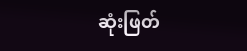ဆုံးဖြတ်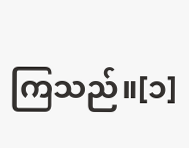ကြသည်။[၁]